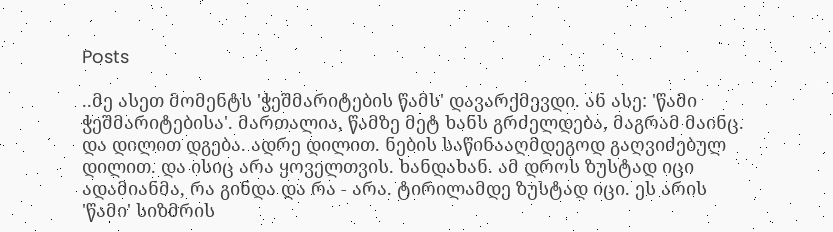Posts

..მე ასეთ მომენტს 'ჭეშმარიტების წამს' დავარქმევდი. ან ასე: 'წამი ჭეშმარიტებისა'. მართალია, წამზე მეტ ხანს გრძელდება, მაგრამ მაინც. და დილით დგება. ადრე დილით. ნების საწინააღმდეგოდ გაღვიძებულ დილით. და ისიც არა ყოველთვის. ხანდახან. ამ დროს ზუსტად იცი ადამიანმა, რა გინდა და რა - არა. ტირილამდე ზუსტად იცი. ეს არის 'წამი' სიზმრის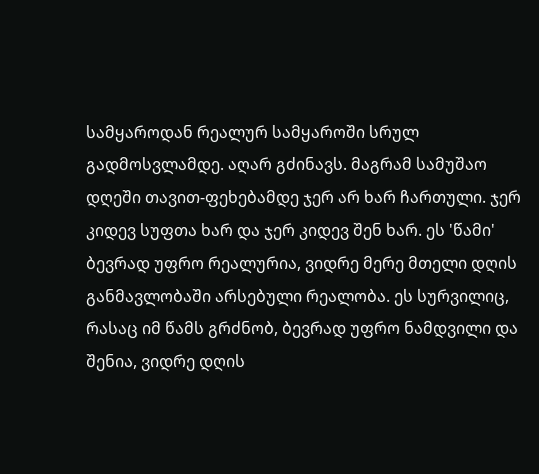სამყაროდან რეალურ სამყაროში სრულ გადმოსვლამდე. აღარ გძინავს. მაგრამ სამუშაო დღეში თავით-ფეხებამდე ჯერ არ ხარ ჩართული. ჯერ კიდევ სუფთა ხარ და ჯერ კიდევ შენ ხარ. ეს 'წამი' ბევრად უფრო რეალურია, ვიდრე მერე მთელი დღის განმავლობაში არსებული რეალობა. ეს სურვილიც, რასაც იმ წამს გრძნობ, ბევრად უფრო ნამდვილი და შენია, ვიდრე დღის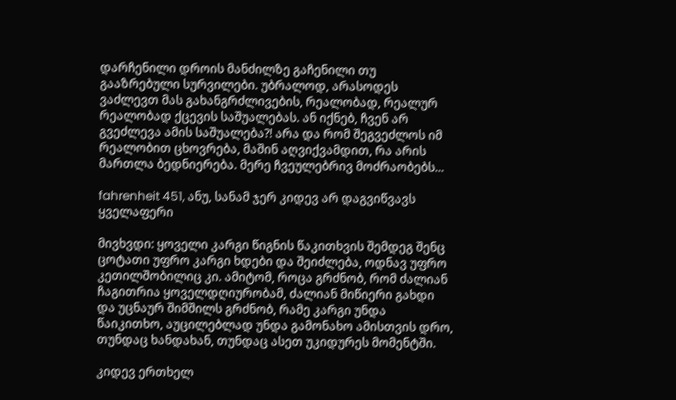დარჩენილი დროის მანძილზე გაჩენილი თუ გააზრებული სურვილები. უბრალოდ, არასოდეს ვაძლევთ მას გახანგრძლივების, რეალობად, რეალურ რეალობად ქცევის საშუალებას. ან იქნებ, ჩვენ არ გვეძლევა ამის საშუალება?! არა და რომ შეგვეძლოს იმ რეალობით ცხოვრება, მაშინ აღვიქვამდით, რა არის მართლა ბედნიერება. მერე ჩვეულებრივ მოძრაობებს...

fahrenheit 451, ანუ, სანამ ჯერ კიდევ არ დაგვიწვავს ყველაფერი

მივხვდი: ყოველი კარგი წიგნის წაკითხვის შემდეგ შენც ცოტათი უფრო კარგი ხდები და შეიძლება, ოდნავ უფრო კეთილშობილიც კი. ამიტომ, როცა გრძნობ, რომ ძალიან ჩაგითრია ყოველდღიურობამ, ძალიან მიწიერი გახდი და უცნაურ შიმშილს გრძნობ, რამე კარგი უნდა წაიკითხო, აუცილებლად უნდა გამონახო ამისთვის დრო, თუნდაც ხანდახან, თუნდაც ასეთ უკიდურეს მომენტში.

კიდევ ერთხელ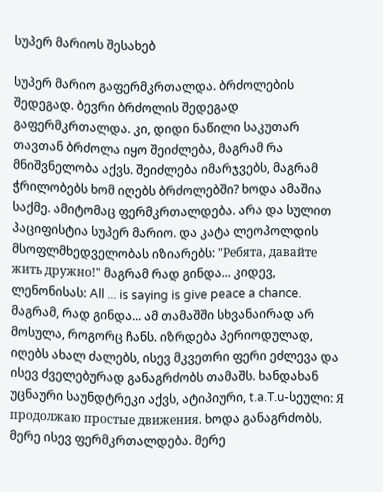სუპერ მარიოს შესახებ

სუპერ მარიო გაფერმკრთალდა. ბრძოლების შედეგად. ბევრი ბრძოლის შედეგად გაფერმკრთალდა. კი, დიდი ნაწილი საკუთარ თავთან ბრძოლა იყო შეიძლება, მაგრამ რა მნიშვნელობა აქვს. შეიძლება იმარჯვებს, მაგრამ ჭრილობებს ხომ იღებს ბრძოლებში? ხოდა ამაშია საქმე. ამიტომაც ფერმკრთალდება. არა და სულით პაციფისტია სუპერ მარიო. და კატა ლეოპოლდის მსოფლმხედველობას იზიარებს: "Ребята, давайте жить дружно!" მაგრამ რად გინდა... კიდევ, ლენონისას: All ... is saying is give peace a chance. მაგრამ, რად გინდა... ამ თამაშში სხვანაირად არ მოსულა, როგორც ჩანს. იზრდება პერიოდულად, იღებს ახალ ძალებს, ისევ მკვეთრი ფერი ეძლევა და ისევ ძველებურად განაგრძობს თამაშს. ხანდახან უცნაური საუნდტრეკი აქვს, ატიპიური, t.a.T.u-სეული: Я продолжаю простые движения. ხოდა განაგრძობს. მერე ისევ ფერმკრთალდება. მერე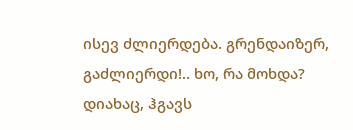ისევ ძლიერდება. გრენდაიზერ, გაძლიერდი!.. ხო, რა მოხდა? დიახაც, ჰგავს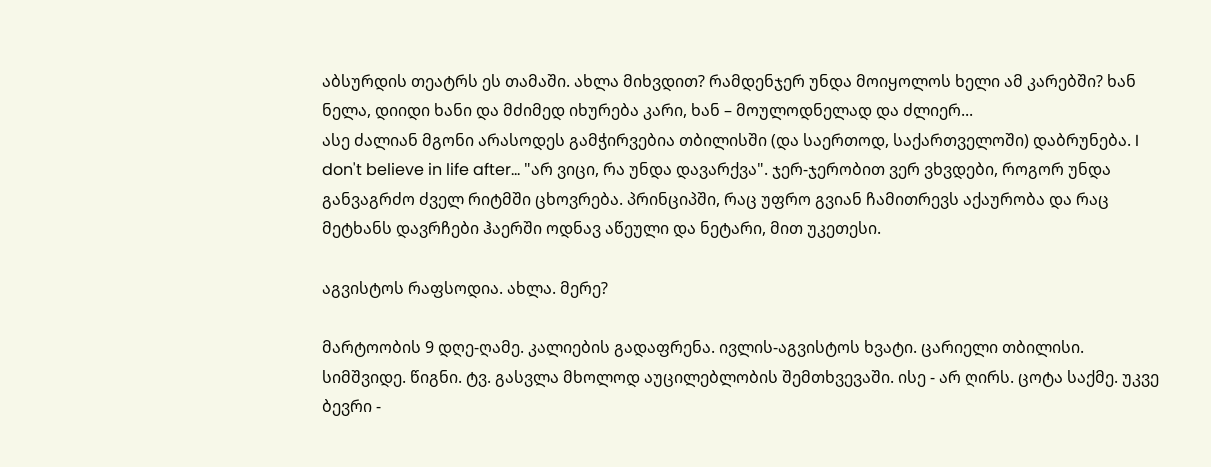აბსურდის თეატრს ეს თამაში. ახლა მიხვდით? რამდენჯერ უნდა მოიყოლოს ხელი ამ კარებში? ხან ნელა, დიიდი ხანი და მძიმედ იხურება კარი, ხან – მოულოდნელად და ძლიერ...
ასე ძალიან მგონი არასოდეს გამჭირვებია თბილისში (და საერთოდ, საქართველოში) დაბრუნება. I don't believe in life after... "არ ვიცი, რა უნდა დავარქვა". ჯერ-ჯერობით ვერ ვხვდები, როგორ უნდა განვაგრძო ძველ რიტმში ცხოვრება. პრინციპში, რაც უფრო გვიან ჩამითრევს აქაურობა და რაც მეტხანს დავრჩები ჰაერში ოდნავ აწეული და ნეტარი, მით უკეთესი.

აგვისტოს რაფსოდია. ახლა. მერე?

მარტოობის 9 დღე-ღამე. კალიების გადაფრენა. ივლის-აგვისტოს ხვატი. ცარიელი თბილისი. სიმშვიდე. წიგნი. ტვ. გასვლა მხოლოდ აუცილებლობის შემთხვევაში. ისე - არ ღირს. ცოტა საქმე. უკვე ბევრი -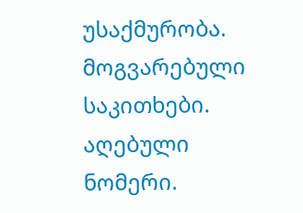უსაქმურობა. მოგვარებული საკითხები. აღებული ნომერი.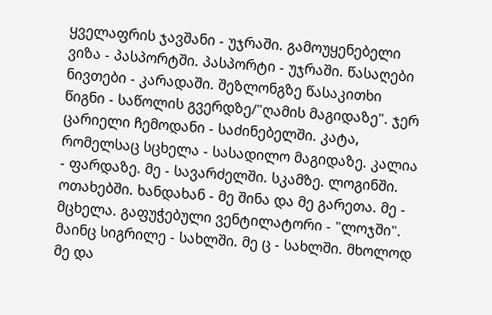ყველაფრის ჯავშანი - უჯრაში. გამოუყენებელი ვიზა - პასპორტში. პასპორტი - უჯრაში. წასაღები ნივთები - კარადაში. შეზლონგზე წასაკითხი წიგნი - საწოლის გვერდზე/"ღამის მაგიდაზე". ჯერ ცარიელი ჩემოდანი - საძინებელში. კატა, რომელსაც სცხელა - სასადილო მაგიდაზე. კალია - ფარდაზე. მე - სავარძელში. სკამზე. ლოგინში. ოთახებში. ხანდახან - მე შინა და მე გარეთა. მე - მცხელა. გაფუჭებული ვენტილატორი - "ლოჯში". მაინც სიგრილე - სახლში. მე ც - სახლში. მხოლოდ მე და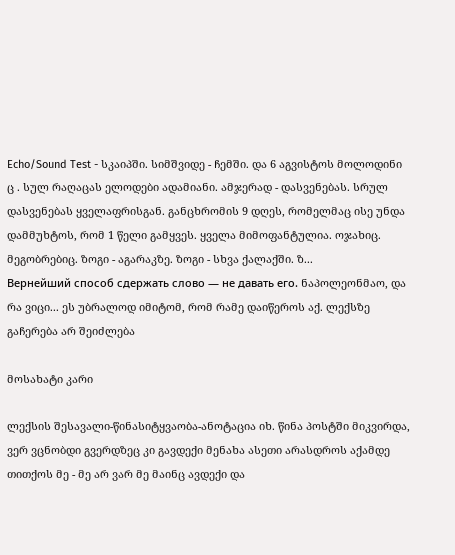Echo/Sound Test - სკაიპში. სიმშვიდე - ჩემში. და 6 აგვისტოს მოლოდინი ც . სულ რაღაცას ელოდები ადამიანი. ამჯერად - დასვენებას. სრულ დასვენებას ყველაფრისგან. განცხრომის 9 დღეს, რომელმაც ისე უნდა დამმუხტოს, რომ 1 წელი გამყვეს. ყველა მიმოფანტულია. ოჯახიც. მეგობრებიც. ზოგი - აგარაკზე. ზოგი - სხვა ქალაქში. ზ...
Вернейший способ сдержать слово — не давать его. ნაპოლეონმაო, და რა ვიცი... ეს უბრალოდ იმიტომ, რომ რამე დაიწეროს აქ. ლექსზე გაჩერება არ შეიძლება

მოსახატი კარი

ლექსის შესავალი-წინასიტყვაობა-ანოტაცია იხ. წინა პოსტში მიკვირდა, ვერ ვცნობდი გვერდზეც კი გავდექი მენახა ასეთი არასდროს აქამდე თითქოს მე - მე არ ვარ მე მაინც ავდექი და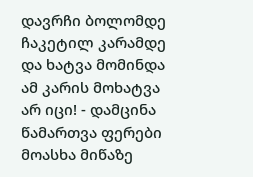დავრჩი ბოლომდე ჩაკეტილ კარამდე და ხატვა მომინდა ამ კარის მოხატვა არ იცი! - დამცინა წამართვა ფერები მოასხა მიწაზე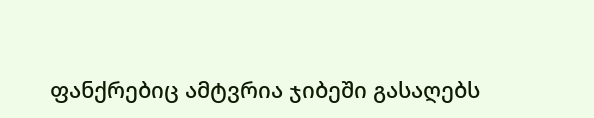ფანქრებიც ამტვრია ჯიბეში გასაღებს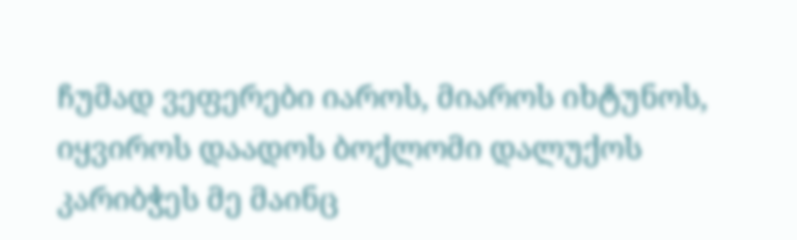ჩუმად ვეფერები იაროს, მიაროს იხტუნოს, იყვიროს დაადოს ბოქლომი დალუქოს კარიბჭეს მე მაინც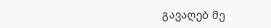გავაღებ მე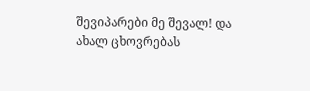შევიპარები მე შევალ! და ახალ ცხოვრებას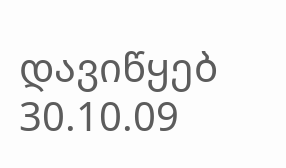დავიწყებ 30.10.09